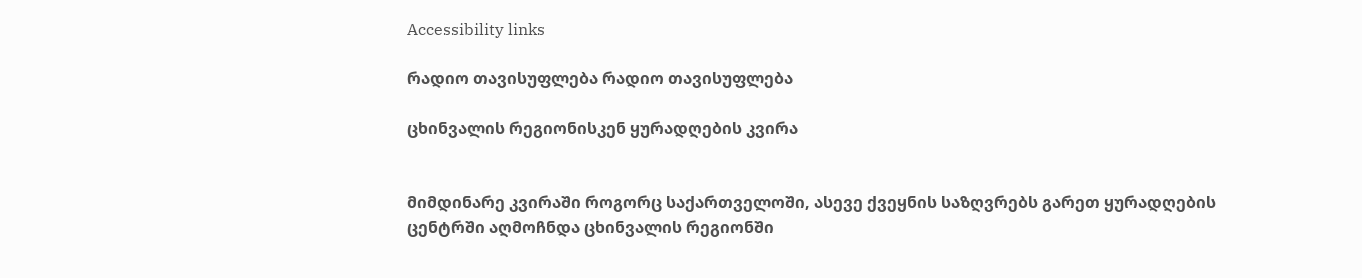Accessibility links

რადიო თავისუფლება რადიო თავისუფლება

ცხინვალის რეგიონისკენ ყურადღების კვირა


მიმდინარე კვირაში როგორც საქართველოში, ასევე ქვეყნის საზღვრებს გარეთ ყურადღების ცენტრში აღმოჩნდა ცხინვალის რეგიონში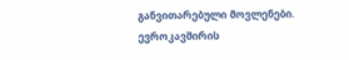განვითარებული მოვლენები. ევროკავშირის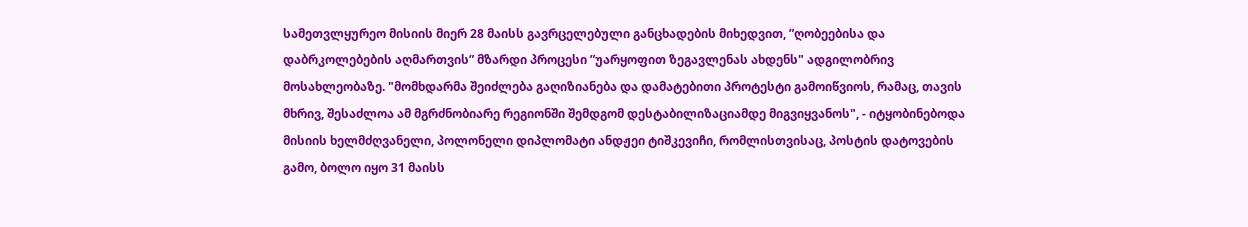სამეთვლყურეო მისიის მიერ 28 მაისს გავრცელებული განცხადების მიხედვით, ”ღობეებისა და დაბრკოლებების აღმართვის” მზარდი პროცესი ”უარყოფით ზეგავლენას ახდენს" ადგილობრივ მოსახლეობაზე. "მომხდარმა შეიძლება გაღიზიანება და დამატებითი პროტესტი გამოიწვიოს, რამაც, თავის მხრივ, შესაძლოა ამ მგრძნობიარე რეგიონში შემდგომ დესტაბილიზაციამდე მიგვიყვანოს", - იტყობინებოდა მისიის ხელმძღვანელი, პოლონელი დიპლომატი ანდჟეი ტიშკევიჩი, რომლისთვისაც, პოსტის დატოვების გამო, ბოლო იყო 31 მაისს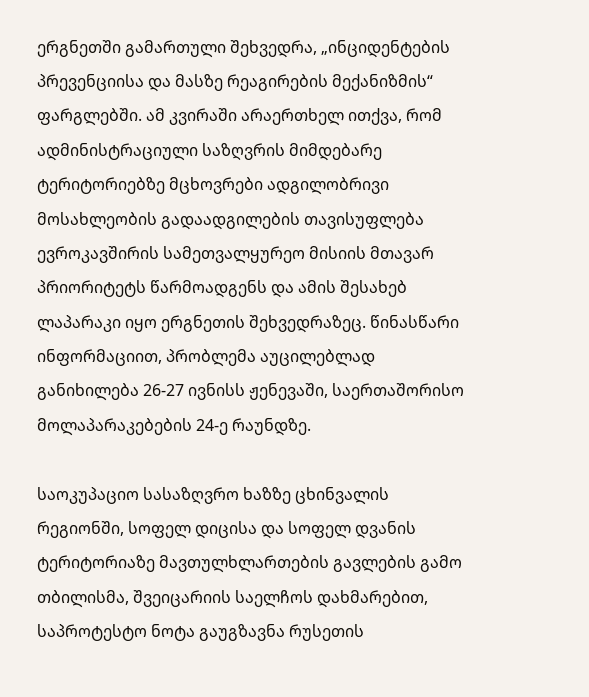ერგნეთში გამართული შეხვედრა, „ინციდენტების პრევენციისა და მასზე რეაგირების მექანიზმის“ ფარგლებში. ამ კვირაში არაერთხელ ითქვა, რომ ადმინისტრაციული საზღვრის მიმდებარე ტერიტორიებზე მცხოვრები ადგილობრივი მოსახლეობის გადაადგილების თავისუფლება ევროკავშირის სამეთვალყურეო მისიის მთავარ პრიორიტეტს წარმოადგენს და ამის შესახებ ლაპარაკი იყო ერგნეთის შეხვედრაზეც. წინასწარი ინფორმაციით, პრობლემა აუცილებლად განიხილება 26-27 ივნისს ჟენევაში, საერთაშორისო მოლაპარაკებების 24-ე რაუნდზე.

საოკუპაციო სასაზღვრო ხაზზე ცხინვალის რეგიონში, სოფელ დიცისა და სოფელ დვანის ტერიტორიაზე მავთულხლართების გავლების გამო თბილისმა, შვეიცარიის საელჩოს დახმარებით, საპროტესტო ნოტა გაუგზავნა რუსეთის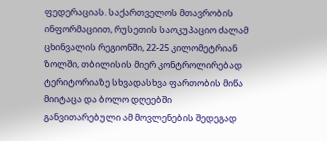ფედერაციას. საქართველოს მთავრობის ინფორმაციით, რუსეთის საოკუპაციო ძალამ ცხინვალის რეგიონში, 22-25 კილომეტრიან ზოლში, თბილისის მიერ კონტროლირებად ტერიტორიაზე სხვადასხვა ფართობის მიწა მიიტაცა და ბოლო დღეებში განვითარებული ამ მოვლენების შედეგად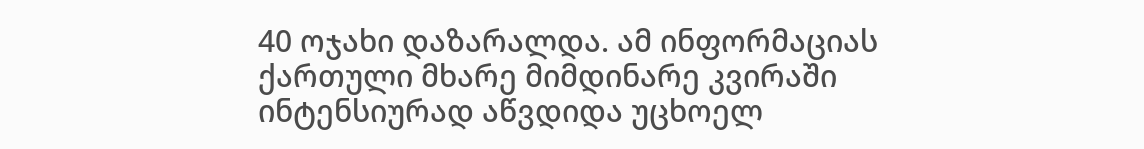40 ოჯახი დაზარალდა. ამ ინფორმაციას ქართული მხარე მიმდინარე კვირაში ინტენსიურად აწვდიდა უცხოელ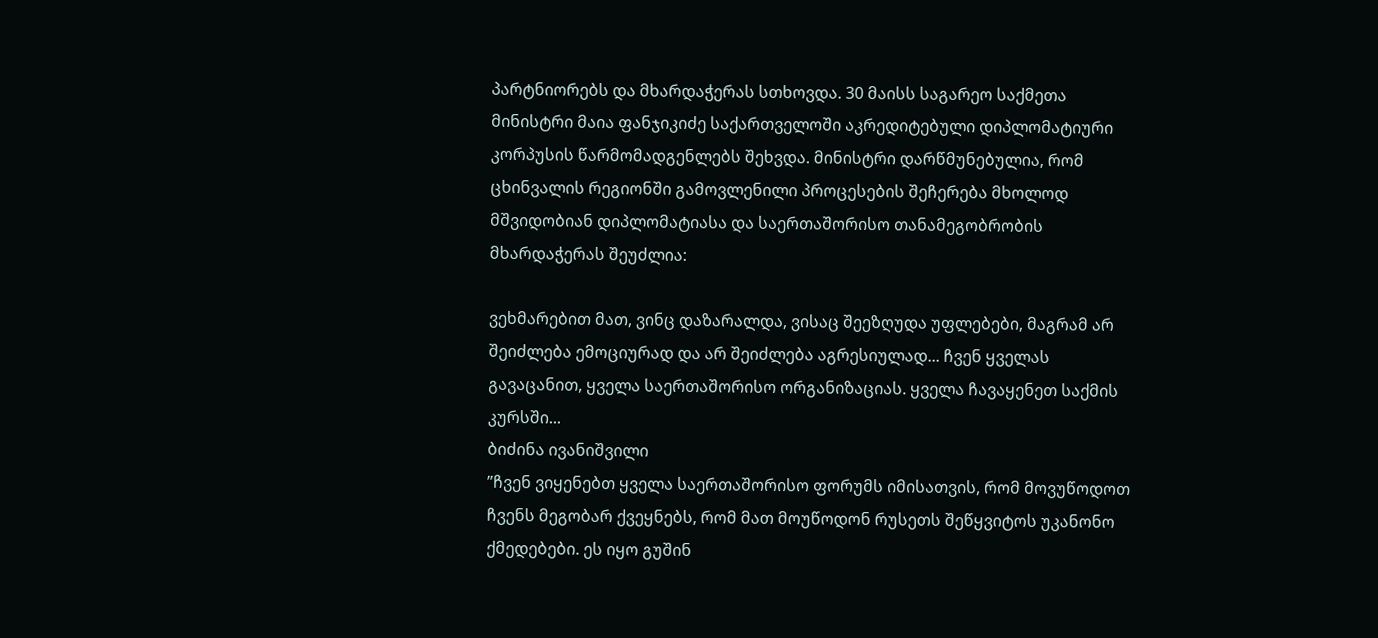პარტნიორებს და მხარდაჭერას სთხოვდა. 30 მაისს საგარეო საქმეთა მინისტრი მაია ფანჯიკიძე საქართველოში აკრედიტებული დიპლომატიური კორპუსის წარმომადგენლებს შეხვდა. მინისტრი დარწმუნებულია, რომ ცხინვალის რეგიონში გამოვლენილი პროცესების შეჩერება მხოლოდ მშვიდობიან დიპლომატიასა და საერთაშორისო თანამეგობრობის მხარდაჭერას შეუძლია:

ვეხმარებით მათ, ვინც დაზარალდა, ვისაც შეეზღუდა უფლებები, მაგრამ არ შეიძლება ემოციურად და არ შეიძლება აგრესიულად... ჩვენ ყველას გავაცანით, ყველა საერთაშორისო ორგანიზაციას. ყველა ჩავაყენეთ საქმის კურსში...
ბიძინა ივანიშვილი
”ჩვენ ვიყენებთ ყველა საერთაშორისო ფორუმს იმისათვის, რომ მოვუწოდოთ ჩვენს მეგობარ ქვეყნებს, რომ მათ მოუწოდონ რუსეთს შეწყვიტოს უკანონო ქმედებები. ეს იყო გუშინ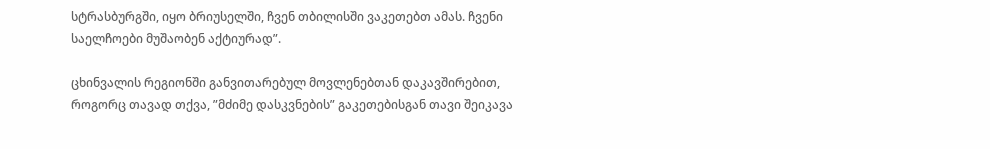სტრასბურგში, იყო ბრიუსელში, ჩვენ თბილისში ვაკეთებთ ამას. ჩვენი საელჩოები მუშაობენ აქტიურად”.

ცხინვალის რეგიონში განვითარებულ მოვლენებთან დაკავშირებით, როგორც თავად თქვა, ”მძიმე დასკვნების” გაკეთებისგან თავი შეიკავა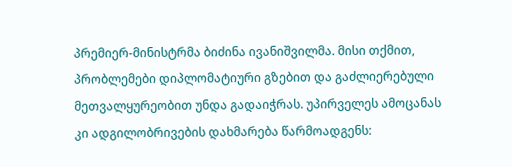პრემიერ-მინისტრმა ბიძინა ივანიშვილმა. მისი თქმით, პრობლემები დიპლომატიური გზებით და გაძლიერებული მეთვალყურეობით უნდა გადაიჭრას. უპირველეს ამოცანას კი ადგილობრივების დახმარება წარმოადგენს: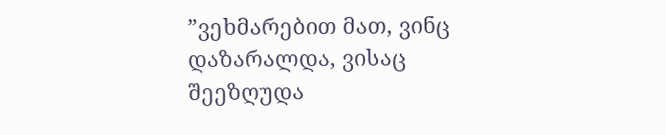”ვეხმარებით მათ, ვინც დაზარალდა, ვისაც შეეზღუდა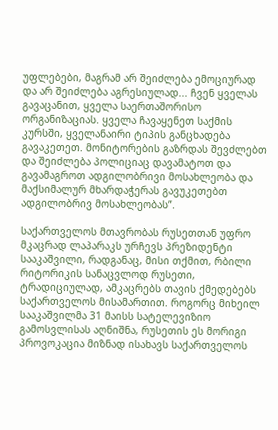უფლებები, მაგრამ არ შეიძლება ემოციურად და არ შეიძლება აგრესიულად... ჩვენ ყველას გავაცანით, ყველა საერთაშორისო ორგანიზაციას. ყველა ჩავაყენეთ საქმის კურსში, ყველანაირი ტიპის განცხადება გავაკეთეთ. მონიტორების გაზრდას შევძლებთ და შეიძლება პოლიციაც დავამატოთ და გავამაგროთ ადგილობრივი მოსახლეობა და მაქსიმალურ მხარდაჭერას გავუკეთებთ ადგილობრივ მოსახლეობას”.

საქართველოს მთავრობას რუსეთთან უფრო მკაცრად ლაპარაკს ურჩევს პრეზიდენტი სააკაშვილი, რადგანაც, მისი თქმით, რბილი რიტორიკის სანაცვლოდ რუსეთი, ტრადიციულად, ამკაცრებს თავის ქმედებებს საქართველოს მისამართით. როგორც მიხეილ სააკაშვილმა 31 მაისს სატელევიზიო გამოსვლისას აღნიშნა, რუსეთის ეს მორიგი პროვოკაცია მიზნად ისახავს საქართველოს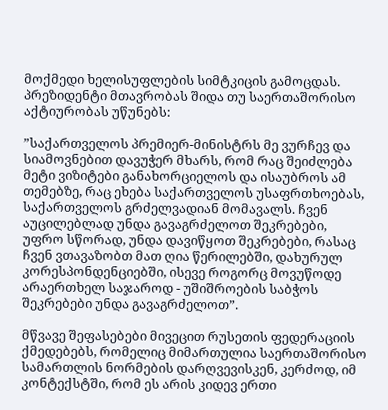მოქმედი ხელისუფლების სიმტკიცის გამოცდას. პრეზიდენტი მთავრობას შიდა თუ საერთაშორისო აქტიურობას უწუნებს:

”საქართველოს პრემიერ-მინისტრს მე ვურჩევ და სიამოვნებით დავუჭერ მხარს, რომ რაც შეიძლება მეტი ვიზიტები განახორციელოს და ისაუბროს ამ თემებზე, რაც ეხება საქართველოს უსაფრთხოებას, საქართველოს გრძელვადიან მომავალს. ჩვენ აუცილებლად უნდა გავაგრძელოთ შეკრებები, უფრო სწორად, უნდა დავიწყოთ შეკრებები, რასაც ჩვენ ვთავაზობთ მათ ღია წერილებში, დახურულ კორესპონდენციებში, ისევე როგორც მოვუწოდე არაერთხელ საჯაროდ - უშიშროების საბჭოს შეკრებები უნდა გავაგრძელოთ”.

მწვავე შეფასებები მივეცით რუსეთის ფედერაციის ქმედებებს, რომელიც მიმართულია საერთაშორისო სამართლის ნორმების დარღვევისკენ, კერძოდ, იმ კონტექსტში, რომ ეს არის კიდევ ერთი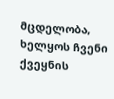მცდელობა, ხელყოს ჩვენი ქვეყნის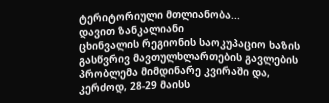ტერიტორიული მთლიანობა...
დავით ზანკალიანი
ცხინვალის რეგიონის საოკუპაციო ხაზის გასწვრივ მავთულხლართების გავლების პრობლემა მიმდინარე კვირაში და, კერძოდ, 28-29 მაისს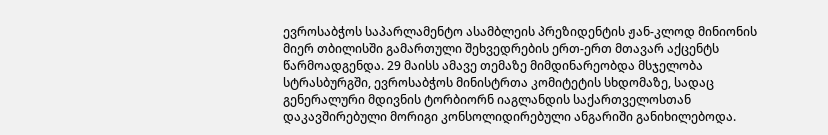ევროსაბჭოს საპარლამენტო ასამბლეის პრეზიდენტის ჟან-კლოდ მინიონის მიერ თბილისში გამართული შეხვედრების ერთ-ერთ მთავარ აქცენტს წარმოადგენდა. 29 მაისს ამავე თემაზე მიმდინარეობდა მსჯელობა სტრასბურგში, ევროსაბჭოს მინისტრთა კომიტეტის სხდომაზე, სადაც გენერალური მდივნის ტორბიორნ იაგლანდის საქართველოსთან დაკავშირებული მორიგი კონსოლიდირებული ანგარიში განიხილებოდა.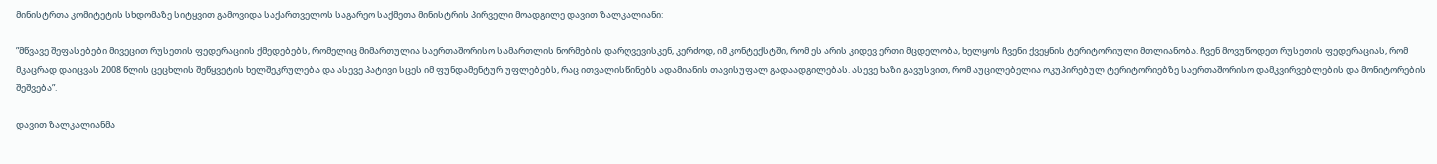მინისტრთა კომიტეტის სხდომაზე სიტყვით გამოვიდა საქართველოს საგარეო საქმეთა მინისტრის პირველი მოადგილე დავით ზალკალიანი:

”მწვავე შეფასებები მივეცით რუსეთის ფედერაციის ქმედებებს, რომელიც მიმართულია საერთაშორისო სამართლის ნორმების დარღვევისკენ, კერძოდ, იმ კონტექსტში, რომ ეს არის კიდევ ერთი მცდელობა, ხელყოს ჩვენი ქვეყნის ტერიტორიული მთლიანობა. ჩვენ მოვუწოდეთ რუსეთის ფედერაციას, რომ მკაცრად დაიცვას 2008 წლის ცეცხლის შეწყვეტის ხელშეკრულება და ასევე პატივი სცეს იმ ფუნდამენტურ უფლებებს, რაც ითვალისწინებს ადამიანის თავისუფალ გადაადგილებას. ასევე ხაზი გავუსვით, რომ აუცილებელია ოკუპირებულ ტერიტორიებზე საერთაშორისო დამკვირვებლების და მონიტორების შეშვება”.

დავით ზალკალიანმა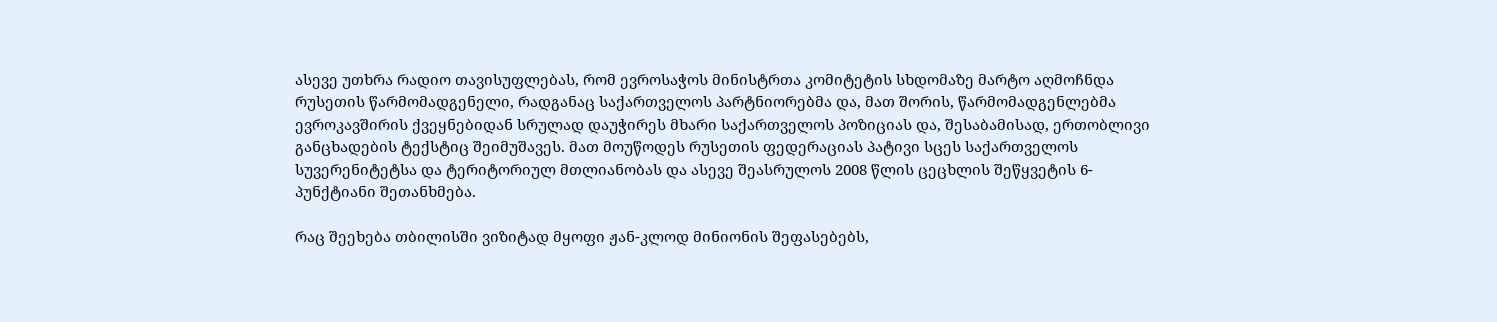ასევე უთხრა რადიო თავისუფლებას, რომ ევროსაჭოს მინისტრთა კომიტეტის სხდომაზე მარტო აღმოჩნდა რუსეთის წარმომადგენელი, რადგანაც საქართველოს პარტნიორებმა და, მათ შორის, წარმომადგენლებმა ევროკავშირის ქვეყნებიდან სრულად დაუჭირეს მხარი საქართველოს პოზიციას და, შესაბამისად, ერთობლივი განცხადების ტექსტიც შეიმუშავეს. მათ მოუწოდეს რუსეთის ფედერაციას პატივი სცეს საქართველოს სუვერენიტეტსა და ტერიტორიულ მთლიანობას და ასევე შეასრულოს 2008 წლის ცეცხლის შეწყვეტის 6-პუნქტიანი შეთანხმება.

რაც შეეხება თბილისში ვიზიტად მყოფი ჟან-კლოდ მინიონის შეფასებებს,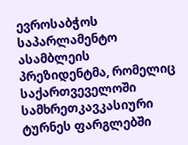ევროსაბჭოს საპარლამენტო ასამბლეის პრეზიდენტმა, რომელიც საქართვეველოში სამხრეთკავკასიური ტურნეს ფარგლებში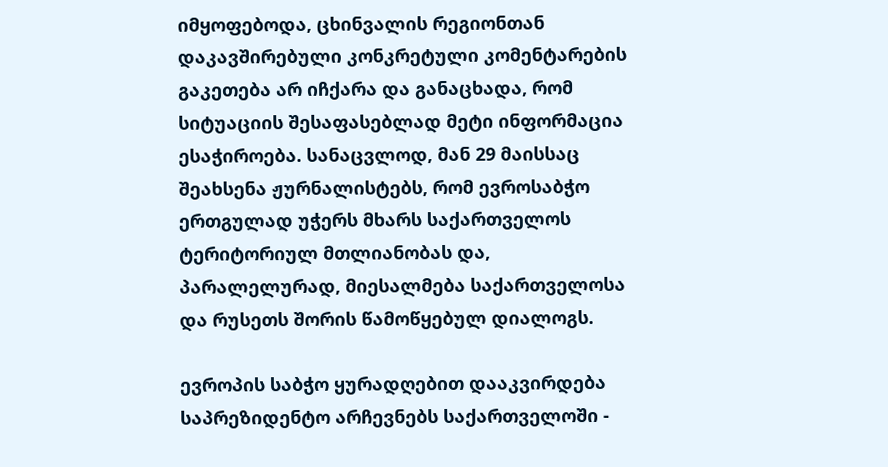იმყოფებოდა, ცხინვალის რეგიონთან დაკავშირებული კონკრეტული კომენტარების გაკეთება არ იჩქარა და განაცხადა, რომ სიტუაციის შესაფასებლად მეტი ინფორმაცია ესაჭიროება. სანაცვლოდ, მან 29 მაისსაც შეახსენა ჟურნალისტებს, რომ ევროსაბჭო ერთგულად უჭერს მხარს საქართველოს ტერიტორიულ მთლიანობას და, პარალელურად, მიესალმება საქართველოსა და რუსეთს შორის წამოწყებულ დიალოგს.

ევროპის საბჭო ყურადღებით დააკვირდება საპრეზიდენტო არჩევნებს საქართველოში -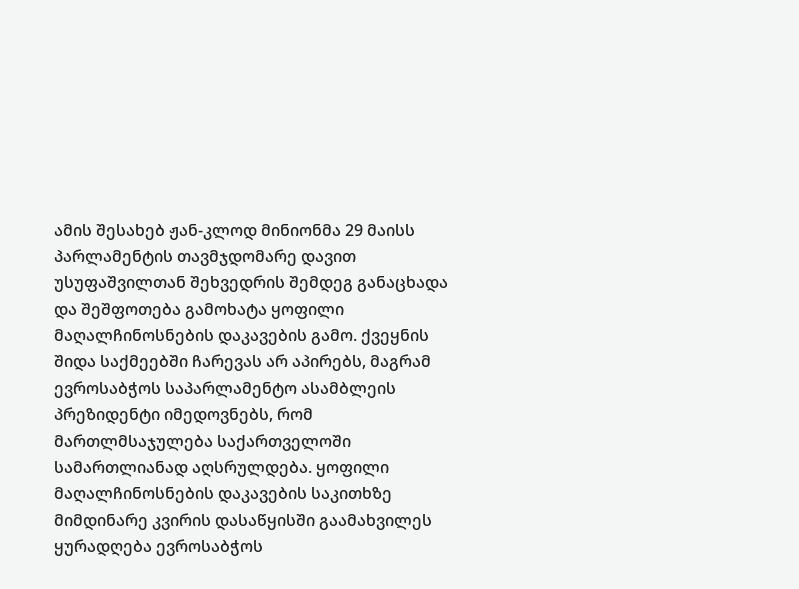ამის შესახებ ჟან-კლოდ მინიონმა 29 მაისს პარლამენტის თავმჯდომარე დავით უსუფაშვილთან შეხვედრის შემდეგ განაცხადა და შეშფოთება გამოხატა ყოფილი მაღალჩინოსნების დაკავების გამო. ქვეყნის შიდა საქმეებში ჩარევას არ აპირებს, მაგრამ ევროსაბჭოს საპარლამენტო ასამბლეის პრეზიდენტი იმედოვნებს, რომ მართლმსაჯულება საქართველოში სამართლიანად აღსრულდება. ყოფილი მაღალჩინოსნების დაკავების საკითხზე მიმდინარე კვირის დასაწყისში გაამახვილეს ყურადღება ევროსაბჭოს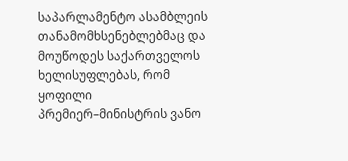საპარლამენტო ასამბლეის თანამომხსენებლებმაც და მოუწოდეს საქართველოს ხელისუფლებას, რომ ყოფილი პრემიერ–მინისტრის ვანო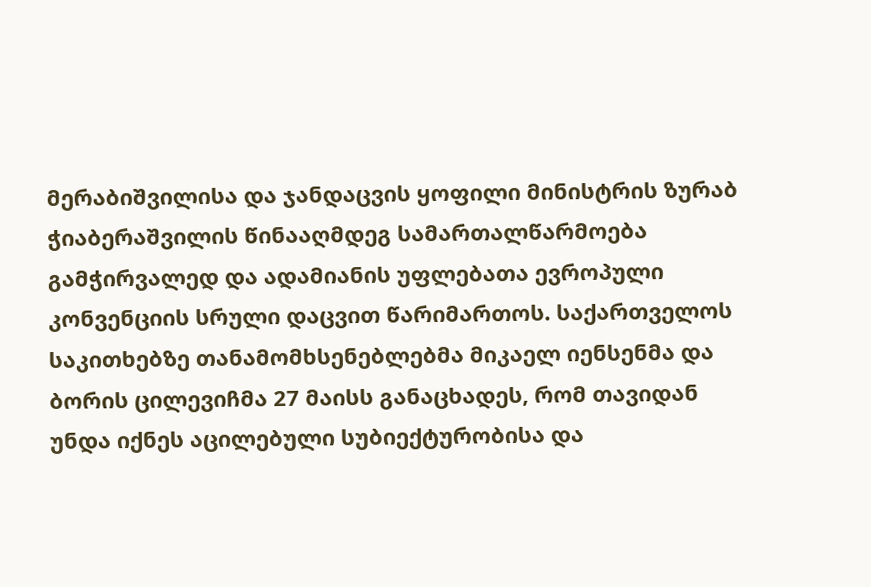მერაბიშვილისა და ჯანდაცვის ყოფილი მინისტრის ზურაბ ჭიაბერაშვილის წინააღმდეგ სამართალწარმოება გამჭირვალედ და ადამიანის უფლებათა ევროპული კონვენციის სრული დაცვით წარიმართოს. საქართველოს საკითხებზე თანამომხსენებლებმა მიკაელ იენსენმა და ბორის ცილევიჩმა 27 მაისს განაცხადეს, რომ თავიდან უნდა იქნეს აცილებული სუბიექტურობისა და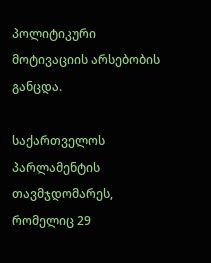პოლიტიკური მოტივაციის არსებობის განცდა.

საქართველოს პარლამენტის თავმჯდომარეს, რომელიც 29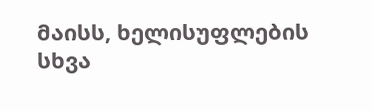მაისს, ხელისუფლების სხვა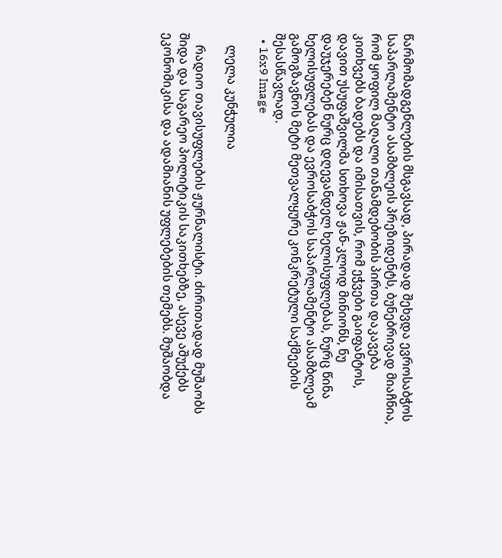წარმომადგენლების მსგავსად, პირადად შეხვდა ევროსაბჭოს საპარლამენტო ასამბლეის პრეზიდენტს, ბუნებრივად მიაჩნია, რომ ყოფილ მაღალი თანამდებობის პირთა დაკავება კითხვებს ბადებს და იმისათვის, რომ ეჭვები გაიფანტოს, დავით უსუფაშვილმა სთხოვა ჟან-კლოდ მინიონს, ნუ დაუჯერებენ ნურც დღევანდელ ხელისუფლებას, ნურც წინა ხელისუფლებას და ევროსაბჭოს საპარლამენტო ასამბლეამ გამოგზავნოს მეტი მეთვალყურე კონკრეტული საქმეების შესასწავლად.
  • 16x9 Image

    ლელა კუნჭულია

    რადიო თავისუფლების ჟურნალისტი. ძირითადად მუშაობს შიდა და საგარეო პოლიტიკის საკითხებზე, ასევე აშუქებს ეკონომიკისა და ადამიანის უფლებების თემებს. მუშაობდა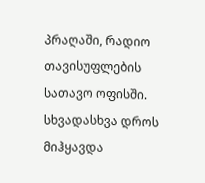პრაღაში, რადიო თავისუფლების სათავო ოფისში. სხვადასხვა დროს მიჰყავდა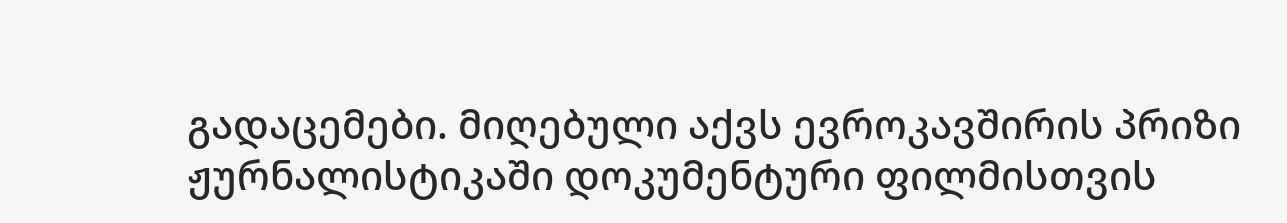გადაცემები. მიღებული აქვს ევროკავშირის პრიზი ჟურნალისტიკაში დოკუმენტური ფილმისთვის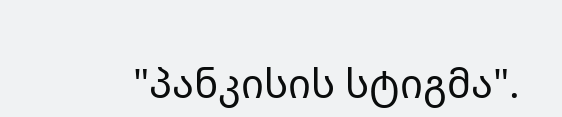"პანკისის სტიგმა".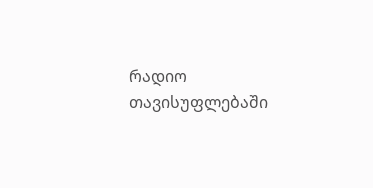რადიო თავისუფლებაში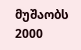მუშაობს 2000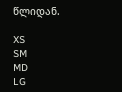წლიდან.

XS
SM
MD
LG